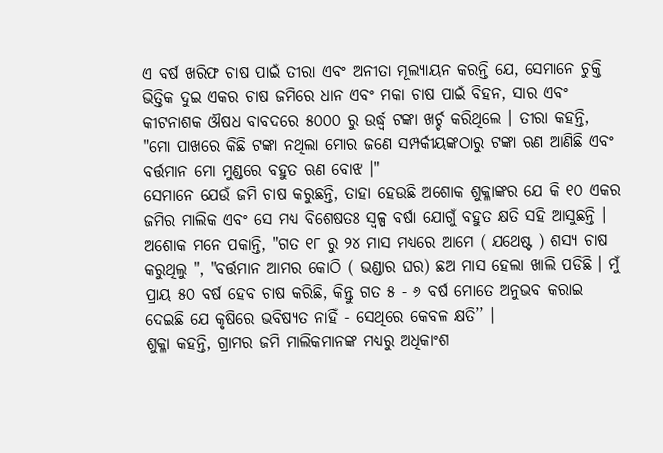ଏ ବର୍ଷ ଖରିଫ ଚାଷ ପାଇଁ ତୀରା ଏବଂ ଅନୀତା ମୂଲ୍ୟାୟନ କରନ୍ତି ଯେ, ସେମାନେ ଚୁକ୍ତି ଭିତ୍ତିକ ଦୁଇ ଏକର ଚାଷ ଜମିରେ ଧାନ ଏବଂ ମକା ଚାଷ ପାଇଁ ବିହନ, ସାର ଏବଂ କୀଟନାଶକ ଔଷଧ ବାବଦରେ ୫୦୦୦ ରୁ ଉର୍ଦ୍ଧ୍ଵ ଟଙ୍କା ଖର୍ଚ୍ଚ କରିଥିଲେ । ତୀରା କହନ୍ତି, "ମୋ ପାଖରେ କିଛି ଟଙ୍କା ନଥିଲା ମୋର ଜଣେ ସମ୍ପର୍କୀୟଙ୍କଠାରୁ ଟଙ୍କା ଋଣ ଆଣିଛି ଏବଂ ବର୍ତ୍ତମାନ ମୋ ମୁଣ୍ଡରେ ବହୁତ ଋଣ ବୋଝ ।"
ସେମାନେ ଯେଉଁ ଜମି ଚାଷ କରୁଛନ୍ତି, ତାହା ହେଉଛି ଅଶୋକ ଶୁକ୍ଳାଙ୍କର ଯେ କି ୧୦ ଏକର ଜମିର ମାଲିକ ଏବଂ ସେ ମଧ୍ୟ ବିଶେଷତଃ ସ୍ୱଳ୍ପ ବର୍ଷା ଯୋଗୁଁ ବହୁତ କ୍ଷତି ସହି ଆସୁଛନ୍ତି । ଅଶୋକ ମନେ ପକାନ୍ତି, "ଗତ ୧୮ ରୁ ୨୪ ମାସ ମଧ୍ୟରେ ଆମେ ( ଯଥେଷ୍ଟ ) ଶସ୍ୟ ଚାଷ କରୁଥିଲୁ ", "ବର୍ତ୍ତମାନ ଆମର କୋଠି ( ଭଣ୍ଡାର ଘର) ଛଅ ମାସ ହେଲା ଖାଲି ପଡିଛି । ମୁଁ ପ୍ରାୟ ୫୦ ବର୍ଷ ହେବ ଚାଷ କରିଛି, କିନ୍ତୁ ଗତ ୫ - ୬ ବର୍ଷ ମୋତେ ଅନୁଭବ କରାଇ ଦେଇଛି ଯେ କୃଷିରେ ଭବିଷ୍ୟତ ନାହିଁ - ସେଥିରେ କେବଳ କ୍ଷତି’’ ।
ଶୁକ୍ଳା କହନ୍ତି, ଗ୍ରାମର ଜମି ମାଲିକମାନଙ୍କ ମଧ୍ୟରୁ ଅଧିକାଂଶ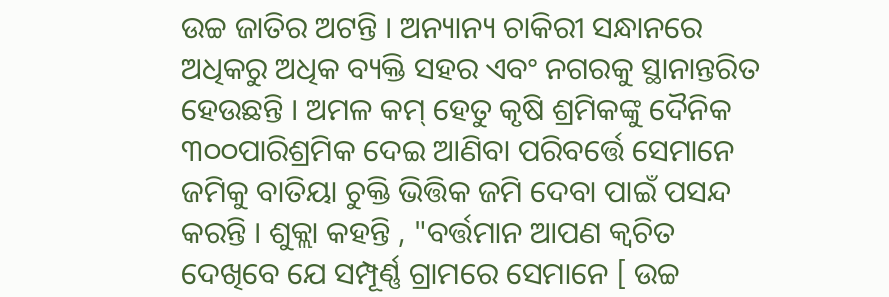ଉଚ୍ଚ ଜାତିର ଅଟନ୍ତି । ଅନ୍ୟାନ୍ୟ ଚାକିରୀ ସନ୍ଧାନରେ ଅଧିକରୁ ଅଧିକ ବ୍ୟକ୍ତି ସହର ଏବଂ ନଗରକୁ ସ୍ଥାନାନ୍ତରିତ ହେଉଛନ୍ତି । ଅମଳ କମ୍ ହେତୁ କୃଷି ଶ୍ରମିକଙ୍କୁ ଦୈନିକ ୩୦୦ପାରିଶ୍ରମିକ ଦେଇ ଆଣିବା ପରିବର୍ତ୍ତେ ସେମାନେ ଜମିକୁ ବାତିୟା ଚୁକ୍ତି ଭିତ୍ତିକ ଜମି ଦେବା ପାଇଁ ପସନ୍ଦ କରନ୍ତି । ଶୁକ୍ଲା କହନ୍ତି , "ବର୍ତ୍ତମାନ ଆପଣ କ୍ଵଚିତ ଦେଖିବେ ଯେ ସମ୍ପୂର୍ଣ୍ଣ ଗ୍ରାମରେ ସେମାନେ [ ଉଚ୍ଚ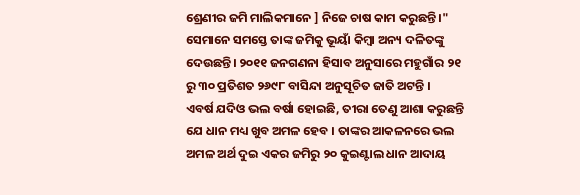ଶ୍ରେଣୀର ଜମି ମାଲିକମାନେ ] ନିଜେ ଚାଷ କାମ କରୁଛନ୍ତି ।" ସେମାନେ ସମସ୍ତେ ତାଙ୍କ ଜମିକୁ ଭୂୟାଁ କିମ୍ବା ଅନ୍ୟ ଦଳିତଙ୍କୁ ଦେଉଛନ୍ତି। ୨୦୧୧ ଜନଗଣନା ହିସାବ ଅନୁସାରେ ମହୁଗାଁର ୨୧ ରୁ ୩୦ ପ୍ରତିଶତ ୨୬୯୮ ବାସିନ୍ଦା ଅନୁସୂଚିତ ଜାତି ଅଟନ୍ତି ।
ଏବର୍ଷ ଯଦିଓ ଭଲ ବର୍ଷା ହୋଇଛି, ତୀରା ତେଣୁ ଆଶା କରୁଛନ୍ତି ଯେ ଧାନ ମଧ୍ୟ ଖୁବ ଅମଳ ହେବ । ତାଙ୍କର ଆକଳନରେ ଭଲ ଅମଳ ଅର୍ଥ ଦୁଇ ଏକର ଜମିରୁ ୨୦ କୁଇଣ୍ଟାଲ ଧାନ ଆଦାୟ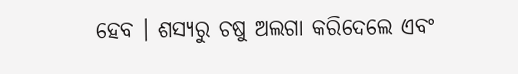ହେବ । ଶସ୍ୟରୁ ଚଷୁ ଅଲଗା କରିଦେଲେ ଏବଂ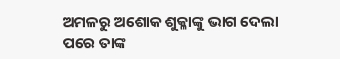ଅମଳରୁ ଅଶୋକ ଶୁକ୍ଳାଙ୍କୁ ଭାଗ ଦେଲା ପରେ ତାଙ୍କ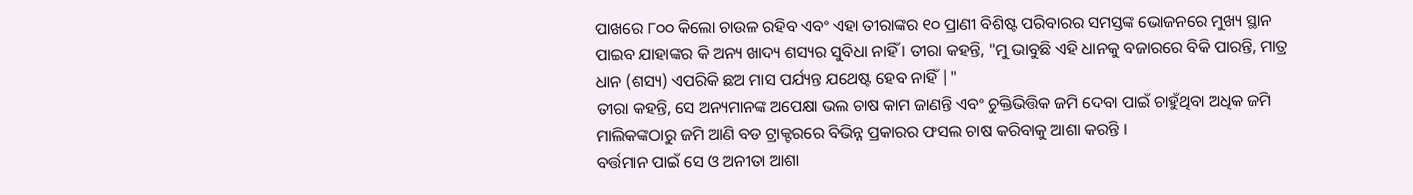ପାଖରେ ୮୦୦ କିଲୋ ଚାଉଳ ରହିବ ଏବଂ ଏହା ତୀରାଙ୍କର ୧୦ ପ୍ରାଣୀ ବିଶିଷ୍ଟ ପରିବାରର ସମସ୍ତଙ୍କ ଭୋଜନରେ ମୁଖ୍ୟ ସ୍ଥାନ ପାଇବ ଯାହାଙ୍କର କି ଅନ୍ୟ ଖାଦ୍ୟ ଶସ୍ୟର ସୁବିଧା ନାହିଁ । ତୀରା କହନ୍ତି, "ମୁ ଭାବୁଛି ଏହି ଧାନକୁ ବଜାରରେ ବିକି ପାରନ୍ତି, ମାତ୍ର ଧାନ (ଶସ୍ୟ) ଏପରିକି ଛଅ ମାସ ପର୍ଯ୍ୟନ୍ତ ଯଥେଷ୍ଟ ହେବ ନାହିଁ |"
ତୀରା କହନ୍ତି, ସେ ଅନ୍ୟମାନଙ୍କ ଅପେକ୍ଷା ଭଲ ଚାଷ କାମ ଜାଣନ୍ତି ଏବଂ ଚୁକ୍ତିଭିତ୍ତିକ ଜମି ଦେବା ପାଇଁ ଚାହୁଁଥିବା ଅଧିକ ଜମି ମାଲିକଙ୍କଠାରୁ ଜମି ଆଣି ବଡ ଟ୍ରାକ୍ଟରରେ ବିଭିନ୍ନ ପ୍ରକାରର ଫସଲ ଚାଷ କରିବାକୁ ଆଶା କରନ୍ତି ।
ବର୍ତ୍ତମାନ ପାଇଁ ସେ ଓ ଅନୀତା ଆଶା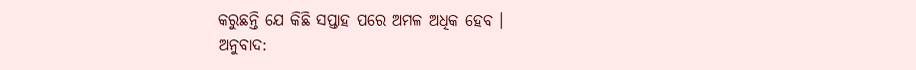କରୁଛନ୍ତି ଯେ କିଛି ସପ୍ତାହ ପରେ ଅମଳ ଅଧିକ ହେବ ।
ଅନୁବାଦ: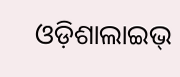ଓଡ଼ିଶାଲାଇଭ୍